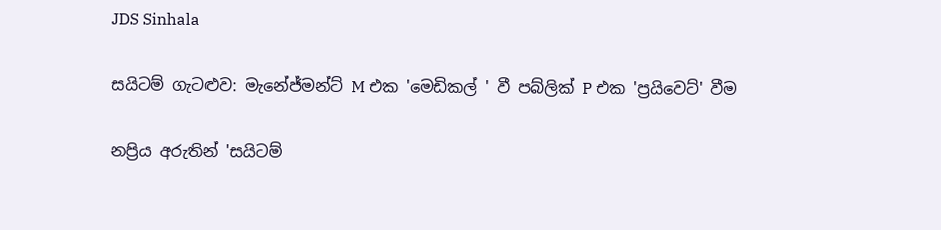JDS Sinhala

සයිටම් ගැටළුව: මැනේජ්මන්ට් M එක 'මෙඩිකල් ' වී පබ්ලික් P එක 'ප්‍රයිවෙට්' වීම

නප්‍රිය අරුතින් 'සයිටම්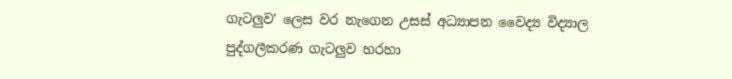ගැටලුව' ලෙස වර නැගෙන උසස් අධ්‍යාපන වෛද්‍ය විද්‍යාල පුද්ගලීකරණ ගැටලුව හරහා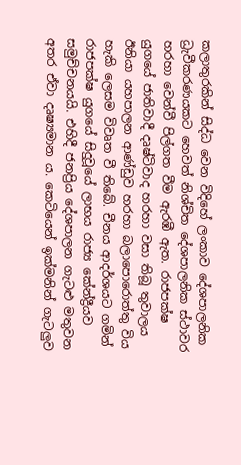කලාතුරකින් සිද්ධ වෙන විදිහේ ලංකාව දේශපාලනික ධ්‍රැවීකරණයකට හෙවත් නිශ්චිත දේශපාලනික ස්ථාවර හරහා වෙන්වී පිල්ගත වීම ඇරඹී ඇත. රාජපක්ෂ යුගයේ ජාතිවාදී දෘෂ්ටිවාද හරහා වසා තිබූ තුවාලය ඊනියා යහපාලන ආණ්ඩුව හරහා බලාපොරොත්තු විය හැකි ලෙසම විවෘත වී තිබේ. චීනය ආදර්ශයට ගමින් රාජපක්ෂ යුගයේ සිදුවූයේ ලාභය රාජ්‍ය කේන්ද්‍රීයව සමුච්චනයයි. එහිදී ජනප්‍රිය දේශපාලන ගැටළු මතුවන අතර ඒවා දෘෂ්‍යමාන ය. කෙටියෙන් ඉක්මනින් ගැටලුව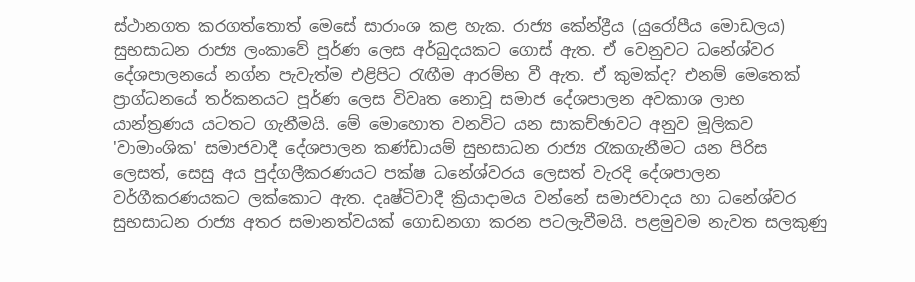ස්ථානගත කරගත්තොත් මෙසේ සාරාංශ කළ හැක. රාජ්‍ය කේන්ද්‍රීය (යුරෝපීය මොඩලය) සුභසාධන රාජ්‍ය ලංකාවේ පූර්ණ ලෙස අර්බුදයකට ගොස් ඇත. ඒ වෙනුවට ධනේශ්වර දේශපාලනයේ නග්න පැවැත්ම එළිපිට රැඟීම ආරම්භ වී ඇත. ඒ කුමක්ද? එනම් මෙතෙක් ප්‍රාග්ධනයේ තර්කනයට පූර්ණ ලෙස විවෘත නොවූ සමාජ දේශපාලන අවකාශ ලාභ යාන්ත්‍රණය යටතට ගැනීමයි. මේ මොහොත වනවිට යන සාකච්ඡාවට අනුව මූලිකව 'වාමාංශික' සමාජවාදී දේශපාලන කණ්ඩායම් සුභසාධන රාජ්‍ය රැකගැනීමට යන පිරිස ලෙසත්, සෙසු අය පුද්ගලීකරණයට පක්ෂ ධනේශ්වරය ලෙසත් වැරදි දේශපාලන වර්ගීකරණයකට ලක්කොට ඇත. දෘෂ්ටිවාදී ක්‍රියාදාමය වන්නේ සමාජවාදය හා ධනේශ්වර සුභසාධන රාජ්‍ය අතර සමානත්වයක් ගොඩනගා කරන පටලැවීමයි. පළමුවම නැවත සලකුණු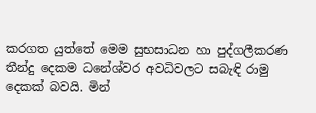කරගත යුත්තේ මෙම සුභසාධන හා පුද්ගලීකරණ තීන්දු දෙකම ධනේශ්වර අවධිවලට සබැඳි රාමු දෙකක් බවයි. මින්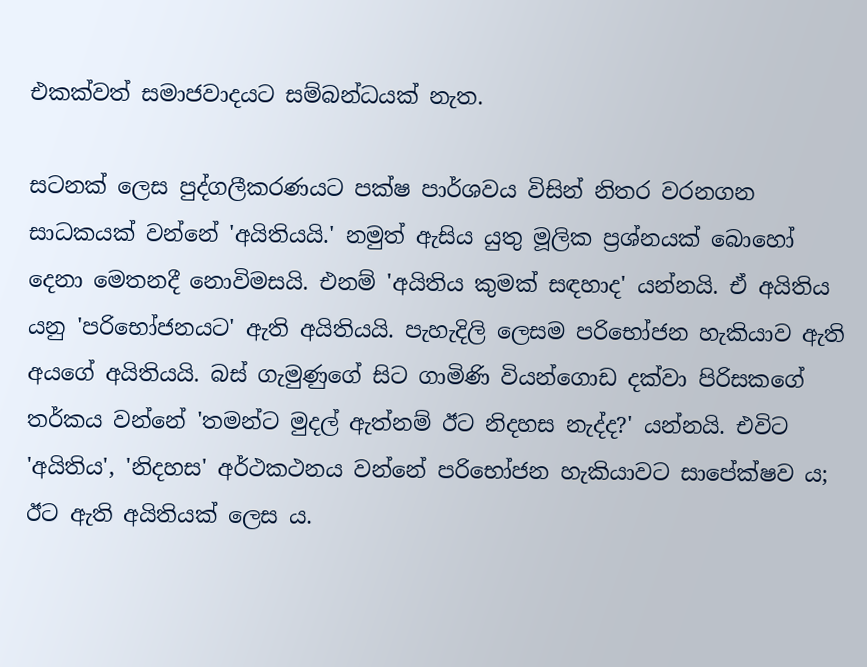එකක්වත් සමාජවාදයට සම්බන්ධයක් නැත.

සටනක් ලෙස පුද්ගලීකරණයට පක්ෂ පාර්ශවය විසින් නිතර වරනගන සාධකයක් වන්නේ 'අයිතියයි.' නමුත් ඇසිය යුතු මූලික ප්‍රශ්නයක් බොහෝ දෙනා මෙතනදී නොවිමසයි. එනම් 'අයිතිය කුමක් සඳහාද' යන්නයි. ඒ අයිතිය යනු 'පරිභෝජනයට' ඇති අයිතියයි. පැහැදිලි ලෙසම පරිභෝජන හැකියාව ඇති අයගේ අයිතියයි. බස් ගැමුණුගේ සිට ගාමිණි වියන්ගොඩ දක්වා පිරිසකගේ තර්කය වන්නේ 'තමන්ට මුදල් ඇත්නම් ඊට නිදහස නැද්ද?' යන්නයි. එවිට 'අයිතිය', 'නිදහස' අර්ථකථනය වන්නේ පරිභෝජන හැකියාවට සාපේක්ෂව ය; ඊට ඇති අයිතියක් ලෙස ය.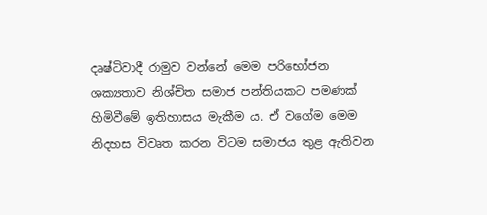දෘෂ්ටිවාදී රාමුව වන්නේ මෙම පරිභෝජන ශක්‍යතාව නිශ්චිත සමාජ පන්තියකට පමණක් හිමිවීමේ ඉතිහාසය මැකීම ය. ඒ වගේම මෙම නිදහස විවෘත කරන විටම සමාජය තුළ ඇතිවන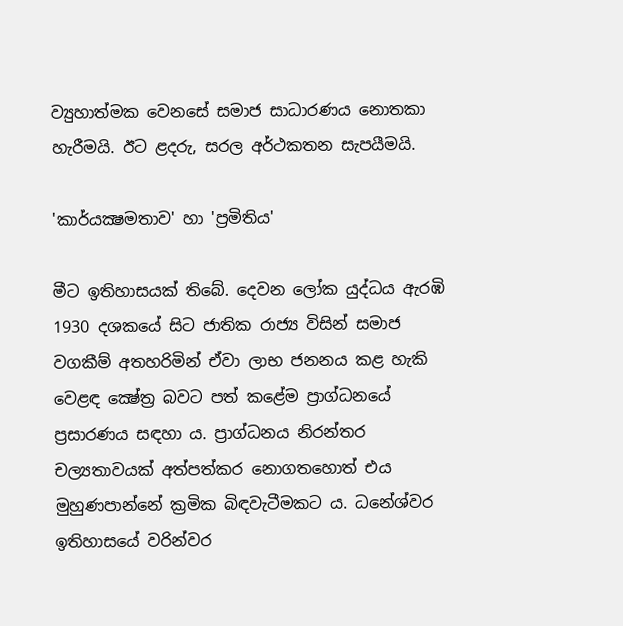ව්‍යුහාත්මක වෙනසේ සමාජ සාධාරණය නොතකා හැරීමයි. ඊට ළදරු, සරල අර්ථකතන සැපයීමයි.

'කාර්යක්‍ෂමතාව' හා 'ප්‍රමිතිය'

මීට ඉතිහාසයක් තිබේ. දෙවන ලෝක යුද්ධය ඇරඹි 1930 දශකයේ සිට ජාතික රාජ්‍ය විසින් සමාජ වගකීම් අතහරිමින් ඒවා ලාභ ජනනය කළ හැකි වෙළඳ ක්‍ෂේත්‍ර බවට පත් කළේම ප්‍රාග්ධනයේ ප්‍රසාරණය සඳහා ය. ප්‍රාග්ධනය නිරන්තර චල්‍යතාවයක් අත්පත්කර නොගතහොත් එය මුහුණපාන්නේ ක්‍රමික බිඳවැටීමකට ය. ධනේශ්වර ඉතිහාසයේ වරින්වර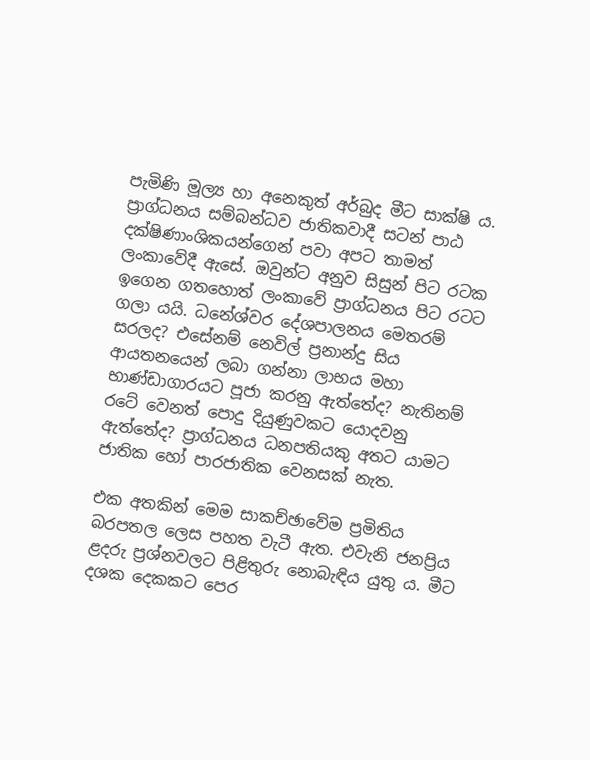පැමිණි මූල්‍ය හා අනෙකුත් අර්බුද මීට සාක්ෂි ය. ප්‍රාග්ධනය සම්බන්ධව ජාතිකවාදී සටන් පාඨ දක්ෂිණාංශිකයන්ගෙන් පවා අපට තාමත් ලංකාවේදී ඇසේ. ඔවුන්ට අනුව සිසුන් පිට රටක ඉගෙන ගතහොත් ලංකාවේ ප්‍රාග්ධනය පිට රටට ගලා යයි. ධනේශ්වර දේශපාලනය මෙතරම් සරලද? එසේනම් නෙවිල් ප්‍රනාන්දු සිය ආයතනයෙන් ලබා ගන්නා ලාභය මහා භාණ්ඩාගාරයට පූජා කරනු ඇත්තේද? නැතිනම් රටේ වෙනත් පොදු දියුණුවකට යොදවනු ඇත්තේද? ප්‍රාග්ධනය ධනපතියකු අතට යාමට ජාතික හෝ පාරජාතික වෙනසක් නැත.

එක අතකින් මෙම සාකච්ඡාවේම ප්‍රමිතිය බරපතල ලෙස පහත වැටී ඇත. එවැනි ජනප්‍රිය ළදරු ප්‍රශ්නවලට පිළිතුරු නොබැඳිය යුතු ය. මීට දශක දෙකකට පෙර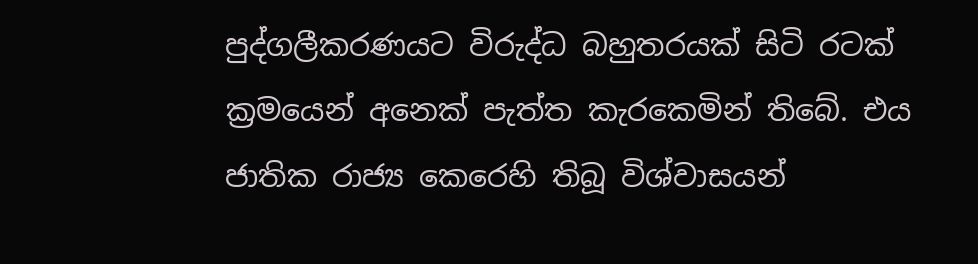පුද්ගලීකරණයට විරුද්ධ බහුතරයක් සිටි රටක් ක්‍රමයෙන් අනෙක් පැත්ත කැරකෙමින් තිබේ. එය ජාතික රාජ්‍ය කෙරෙහි තිබූ විශ්වාසයන්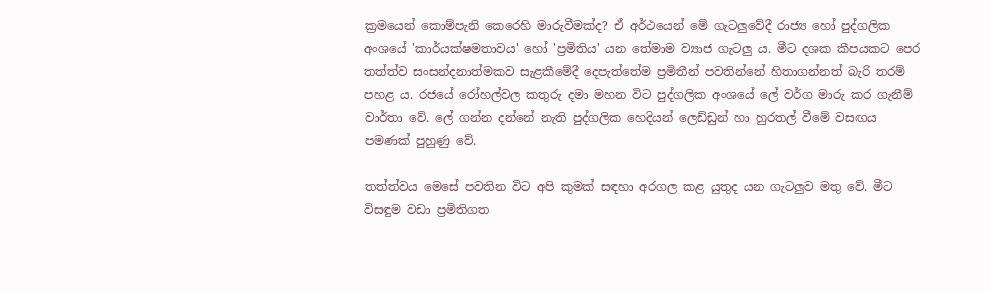ක්‍රමයෙන් කොම්පැනි කෙරෙහි මාරුවීමක්ද? ඒ අර්ථයෙන් මේ ගැටලුවේදී රාජ්‍ය හෝ පුද්ගලික අංශයේ 'කාර්යක්ෂමතාවය' හෝ 'ප්‍රමිතිය' යන තේමාම ව්‍යාජ ගැටලු ය. මීට දශක කීපයකට පෙර තත්ත්ව සංසන්දනාත්මකව සැළකීමේදී දෙපැත්තේම ප්‍රමිතීන් පවතින්නේ හිතාගන්නත් බැරි තරම් පහළ ය. රජයේ රෝහල්වල කතුරු දමා මහන විට පුද්ගලික අංශයේ ලේ වර්ග මාරු කර ගැනීම් වාර්තා වේ. ලේ ගන්න දන්නේ නැති පුද්ගලික හෙදියන් ලෙඩ්ඩුන් හා හුරතල් වීමේ වසඟය පමණක් පුහුණු වේ.

තත්ත්වය මෙසේ පවතින විට අපි කුමක් සඳහා අරගල කළ යුතුද යන ගැටලුව මතු වේ. මීට විසඳුම වඩා ප්‍රමිතිගත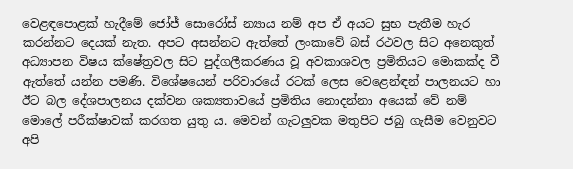වෙළඳපොළක් හැදීමේ ජෝජ් සොරෝස් න්‍යාය නම් අප ඒ අයට සුභ පැතීම හැර කරන්නට දෙයක් නැත. අපට අසන්නට ඇත්තේ ලංකාවේ බස් රථවල සිට අනෙකුත් අධ්‍යාපන විෂය ක්ෂේත්‍රවල සිට පුද්ගලීකරණය වූ අවකාශවල ප්‍රමිතියට මොකක්ද වී ඇත්තේ යන්න පමණි. විශේෂයෙන් පරිවාරයේ රටක් ලෙස වෙළෙන්ඳන් පාලනයට හා ඊට බල දේශපාලනය දක්වන ශක්‍යතාවයේ ප්‍රමිතිය නොදන්නා අයෙක් වේ නම් මොලේ පරීක්ෂාවක් කරගත යුතු ය. මෙවන් ගැටලුවක මතුපිට ජබු ගැසීම වෙනුවට අපි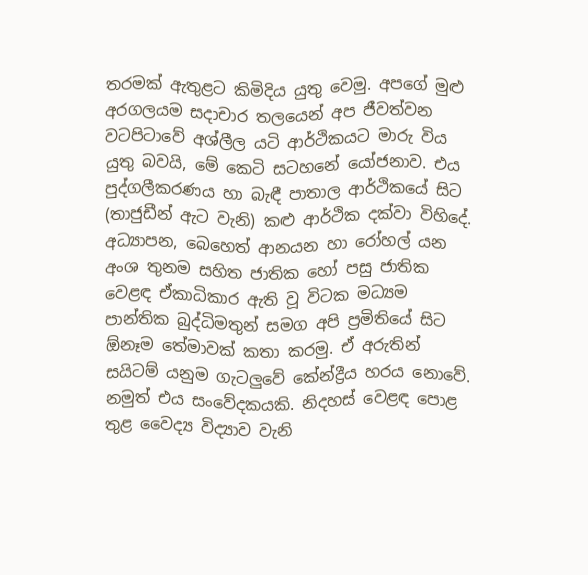තරමක් ඇතුළට කිමිදිය යුතු වෙමු. අපගේ මුළු අරගලයම සදාචාර තලයෙන් අප ජීවත්වන වටපිටාවේ අශ්ලීල යටි ආර්ථිකයට මාරු විය යුතු බවයි, මේ කෙටි සටහනේ යෝජනාව. එය පුද්ගලීකරණය හා බැඳී පාතාල ආර්ථිකයේ සිට (තාජුඩීන් ඇට වැනි) කළු ආර්ථික දක්වා විහිදේ. අධ්‍යාපන, බෙහෙත් ආනයන හා රෝහල් යන අංශ තුනම සහිත ජාතික හෝ පසු ජාතික වෙළඳ ඒකාධිකාර ඇති වූ විටක මධ්‍යම පාන්තික බුද්ධිමතුන් සමග අපි ප්‍රමිතියේ සිට ඕනෑම තේමාවක් කතා කරමු. ඒ අරුතින් සයිටම් යනුම ගැටලුවේ කේන්ද්‍රීය හරය නොවේ. නමුත් එය සංවේදකයකි. නිදහස් වෙළඳ පොළ තුළ වෛද්‍ය විද්‍යාව වැනි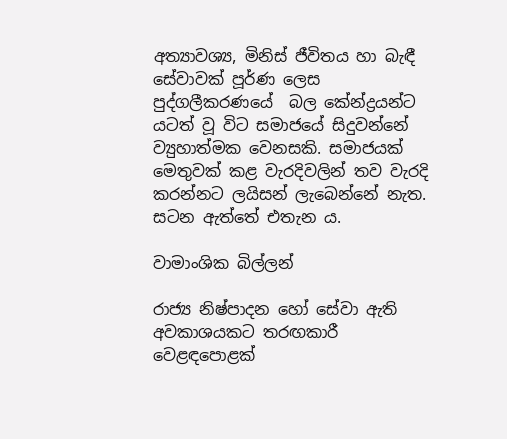අත්‍යාවශ්‍ය, මිනිස් ජීවිතය හා බැඳී සේවාවක් පූර්ණ ලෙස පුද්ගලීකරණයේ  බල කේන්ද්‍රයන්ට යටත් වූ විට සමාජයේ සිදුවන්නේ ව්‍යුහාත්මක වෙනසකි. සමාජයක් මෙතුවක් කළ වැරදිවලින් තව වැරදි කරන්නට ලයිසන් ලැබෙන්නේ නැත. සටන ඇත්තේ එතැන ය.

වාමාංශික බිල්ලන්

රාජ්‍ය නිෂ්පාදන හෝ සේවා ඇති අවකාශයකට තරඟකාරී වෙළඳපොළක්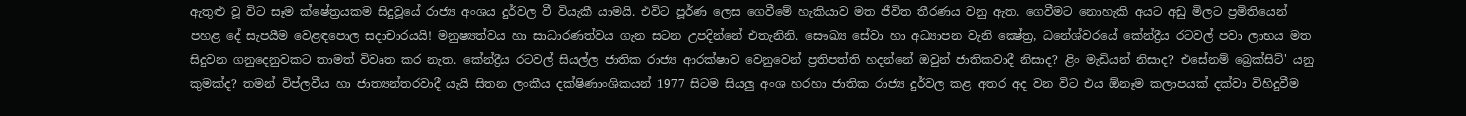ඇතුළු වූ විට සෑම ක්ෂේත්‍රයකම සිදුවූයේ රාජ්‍ය අංශය දුර්වල වී වියැකී යාමයි. එවිට පූර්ණ ලෙස ගෙවීමේ හැකියාව මත ජීවිත තීරණය වනු ඇත. ගෙවීමට නොහැකි අයට අඩු මිලට ප්‍රමිතියෙන් පහළ දේ සැපයීම වෙළඳපොල සදාචාරයයි! මනුෂ්‍යත්වය හා සාධාරණත්වය ගැන සටන උපදින්නේ එතැනිනි. සෞඛ්‍ය සේවා හා අධ්‍යාපන වැනි ක්‍ෂේත්‍ර, ධනේශ්වරයේ කේන්ද්‍රීය රටවල් පවා ලාභය මත සිදුවන ගනුදෙනුවකට තාමත් විවෘත කර නැත. කේන්ද්‍රීය රටවල් සියල්ල ජාතික රාජ්‍ය ආරක්ෂාව වෙනුවෙන් ප්‍රතිපත්ති හදන්නේ ඔවුන් ජාතිකවාදී නිසාද? ළිං මැඩියන් නිසාද? එසේනම් බ්‍රෙක්සිට්' යනු කුමක්ද? තමන් විප්ලවීය හා ජාත්‍යන්තරවාදී යැයි සිතන ලංකීය දක්ෂිණාංශිකයන් 1977 සිටම සියලු අංශ හරහා ජාතික රාජ්‍ය දුර්වල කළ අතර අද වන විට එය ඕනෑම කලාපයක් දක්වා විහිදුවීම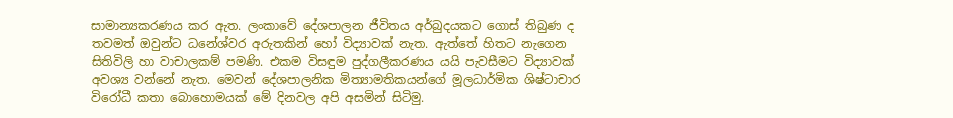සාමාන්‍යකරණය කර ඇත. ලංකාවේ දේශපාලන ජීවිතය අර්බුදයකට ගොස් තිබුණ ද තවමත් ඔවුන්ට ධනේශ්වර අරුතකින් හෝ විද්‍යාවක් නැත. ඇත්තේ හිතට නැගෙන සිතිවිලි හා වාචාලකම් පමණි. එකම විසඳුම පුද්ගලීකරණය යයි පැවසීමට විද්‍යාවක් අවශ්‍ය වන්නේ නැත. මෙවන් දේශපාලනික මිත්‍යාමතිකයන්ගේ මූලධාර්මික ශිෂ්ටාචාර විරෝධී කතා බොහොමයක් මේ දිනවල අපි අසමින් සිටිමු.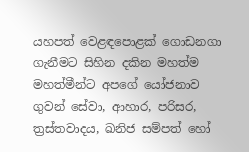යහපත් වෙළඳපොළක් ගොඩනගා ගැනීමට සිහින දකින මහත්ම මහත්මීන්ට අපගේ යෝජනාව ගුවන් සේවා, ආහාර, පරිසර, ත්‍රස්තවාදය, ඛනිජ සම්පත් හෝ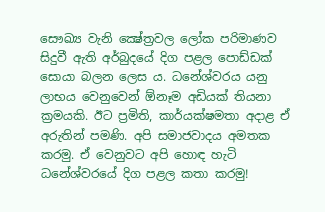සෞඛ්‍ය වැනි ක්‍ෂේත්‍රවල ලෝක පරිමාණව සිදුවී ඇති අර්බුදයේ දිග පළල පොඩ්ඩක් සොයා බලන ලෙස ය. ධනේශ්වරය යනු ලාභය වෙනුවෙන් ඕනෑම අඩියක් තියනා ක්‍රමයකි. ඊට ප්‍රමිති, කාර්යක්ෂමතා අදාළ ඒ අරුතින් පමණි. අපි සමාජවාදය අමතක කරමු. ඒ වෙනුවට අපි හොඳ හැටි ධනේශ්වරයේ දිග පළල කතා කරමු!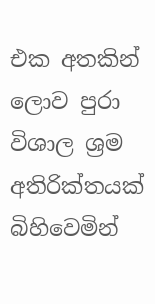එක අතකින් ලොව පුරා විශාල ශ්‍රම අතිරික්තයක් බිහිවෙමින්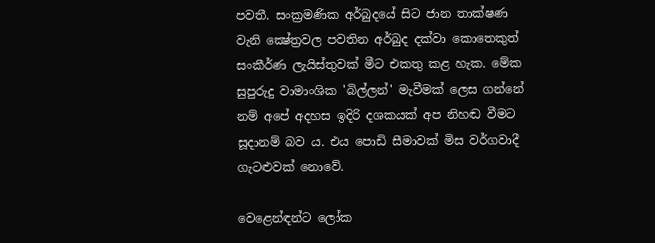පවතී. සංක්‍රමණික අර්බුදයේ සිට ජාන තාක්ෂණ වැනි ක්‍ෂේත්‍රවල පවතින අර්බුද දක්වා කොතෙකුත් සංකීර්ණ ලැයිස්තුවක් මීට එකතු කළ හැක. මේක සුපුරුදු වාමාංශික 'බිල්ලන්' මැවීමක් ලෙස ගන්නේ නම් අපේ අදහස ඉදිරි දශකයක් අප නිහඬ වීමට සූදානම් බව ය. එය පොඩි සීමාවක් මිස වර්ගවාදී ගැටළුවක් නොවේ.

වෙළෙන්ඳන්ට ලෝක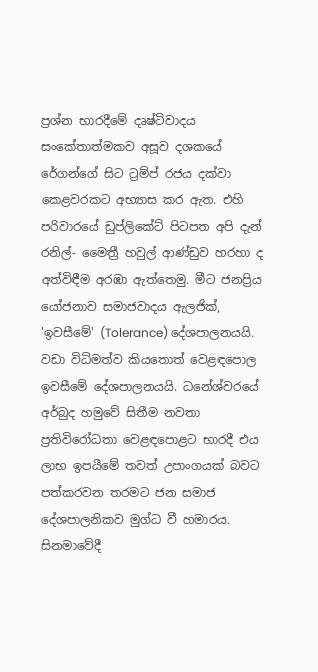ප්‍රශ්න භාරදීමේ දෘෂ්ටිවාදය සංකේතාත්මකව අසූව දශකයේ රේගන්ගේ සිට ට්‍රම්ප් රජය දක්වා කෙළවරකට අභ්‍යාස කර ඇත. එහි පරිවාරයේ ඩුප්ලිකේට් පිටපත අපි දැන් රනිල්- මෛත්‍රී හවුල් ආණ්ඩුව හරහා ද අත්විඳීම අරඹා ඇත්තෙමු. මීට ජනප්‍රිය යෝජනාව සමාජවාදය ඇලජික්, 'ඉවසීමේ' (Tolerance) දේශපාලනයයි. වඩා විධිමත්ව කියතොත් වෙළඳපොල ඉවසීමේ දේශපාලනයයි. ධනේශ්වරයේ අර්බුද හමුවේ සිතීම නවතා ප්‍රතිවිරෝධතා වෙළඳපොළට භාරදී එය ලාභ ඉපයීමේ තවත් උපාංගයක් බවට පත්කරවන තරමට ජන සමාජ දේශපාලනිකව මුග්ධ වී හමාරය. සිනමාවේදී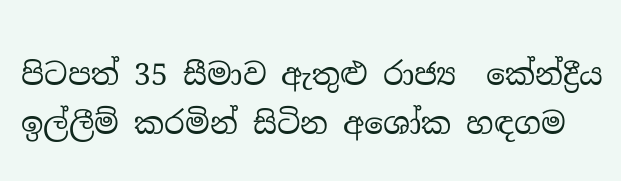පිටපත් 35 සීමාව ඇතුළු රාජ්‍ය  කේන්ද්‍රීය ඉල්ලීම් කරමින් සිටින අශෝක හඳගම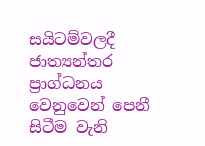සයිටම්වලදී ජාත්‍යන්තර ප්‍රාග්ධනය වෙනුවෙන් පෙනී සිටීම වැනි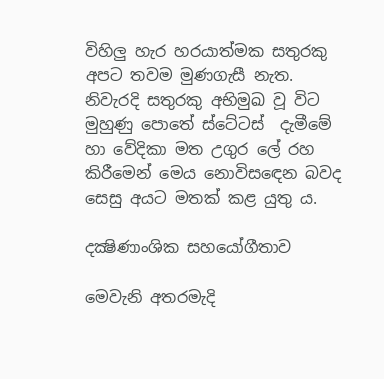විහිලු හැර හරයාත්මක සතුරකු අපට තවම මුණගැසී නැත. නිවැරදි සතුරකු අභිමුඛ වූ විට මුහුණු පොතේ ස්ටේටස්  දැමීමේ හා වේදිකා මත උගුර ලේ රහ කිරීමෙන් මෙය නොවිසඳෙන බවද සෙසු අයට මතක් කළ යුතු ය.

දක්‍ෂිණාංශික සහයෝගීතාව

මෙවැනි අතරමැදි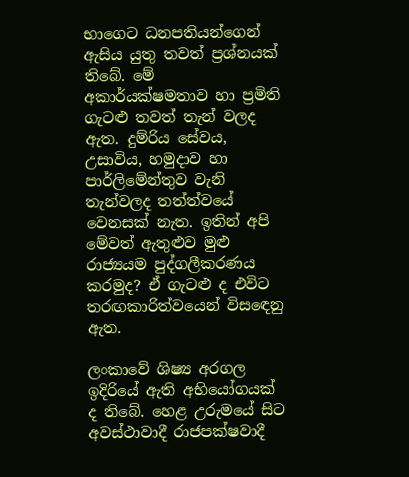භාගෙට ධනපතියන්ගෙන් ඇසිය යුතු තවත් ප්‍රශ්නයක් තිබේ. මේ අකාර්යක්ෂමතාව හා ප්‍රමිති ගැටළු තවත් තැන් වලද ඇත. දුම්රිය සේවය, උසාවිය, හමුදාව හා පාර්ලිමේන්තුව වැනි තැන්වලද තත්ත්වයේ වෙනසක් නැත. ඉතින් අපි මේවත් ඇතුළුව මුළු රාජ්‍යයම පුද්ගලීකරණය කරමුද? ඒ ගැටළු ද එවිට තරඟකාරිත්වයෙන් විසඳෙනු ඇත.

ලංකාවේ ශිෂ්‍ය අරගල ඉදිරියේ ඇති අභියෝගයක් ද තිබේ. හෙළ උරුමයේ සිට අවස්ථාවාදී රාජපක්ෂවාදී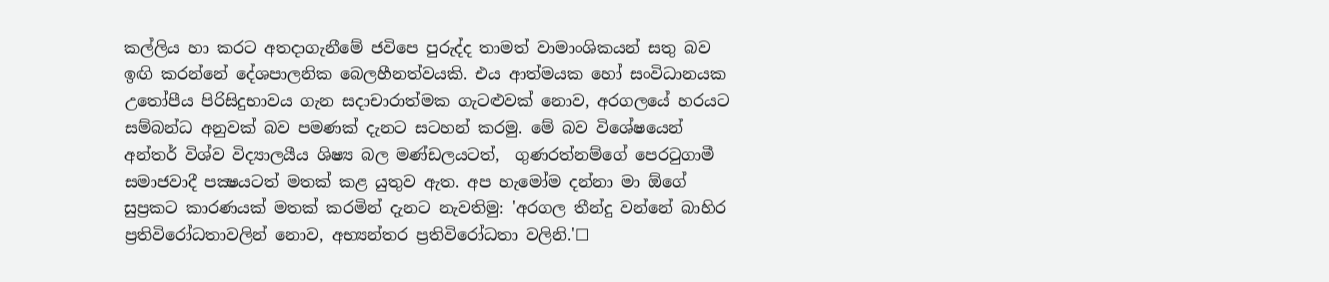කල්ලිය හා කරට අතදාගැනීමේ ජවිප‍ෙ පුරුද්ද තාමත් වාමාංශිකයන් සතු බව ඉඟි කරන්නේ දේශපාලනික බෙලහීනත්වයකි. එය ආත්මයක හෝ සංවිධානයක උතෝපීය පිරිසිදුභාවය ගැන සදාචාරාත්මක ගැටළුවක් නොව, අරගලයේ හරයට සම්බන්ධ අනුවක් බව පමණක් දැනට සටහන් කරමු. මේ බව විශේෂයෙන් අන්තර් විශ්ව විද්‍යාලයීය ශිෂ්‍ය බල මණ්ඩලයටත්,  ගුණරත්නම්ගේ පෙරටුගාමී සමාජවාදී පක්‍ෂයටත් මතක් කළ යුතුව ඇත. අප හැමෝම දන්නා මා ඕගේ සුප්‍රකට කාරණයක් මතක් කරමින් දැනට නැවතිමු: 'අරගල තීන්දු වන්නේ බාහිර ප්‍රතිවිරෝධතාවලින් නොව, අභ්‍යන්තර ප්‍රතිවිරෝධතා වලිනි.'☐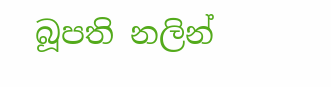බූපති නලින්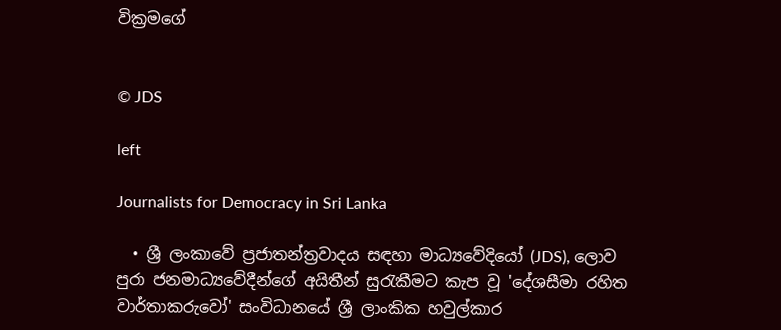වික්‍රමගේ


© JDS

left

Journalists for Democracy in Sri Lanka

  • ශ්‍රී ලංකාවේ ප්‍රජාතන්ත්‍රවාදය සඳහා මාධ්‍යවේදියෝ (JDS), ලොව පුරා ජනමාධ්‍යවේදීන්ගේ අයිතීන් සුරැකීමට කැප වූ 'දේශසීමා රහිත වාර්තාකරුවෝ' සංවිධානයේ ශ්‍රී ලාංකික හවුල්කාර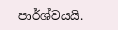පාර්ශ්වයයි.